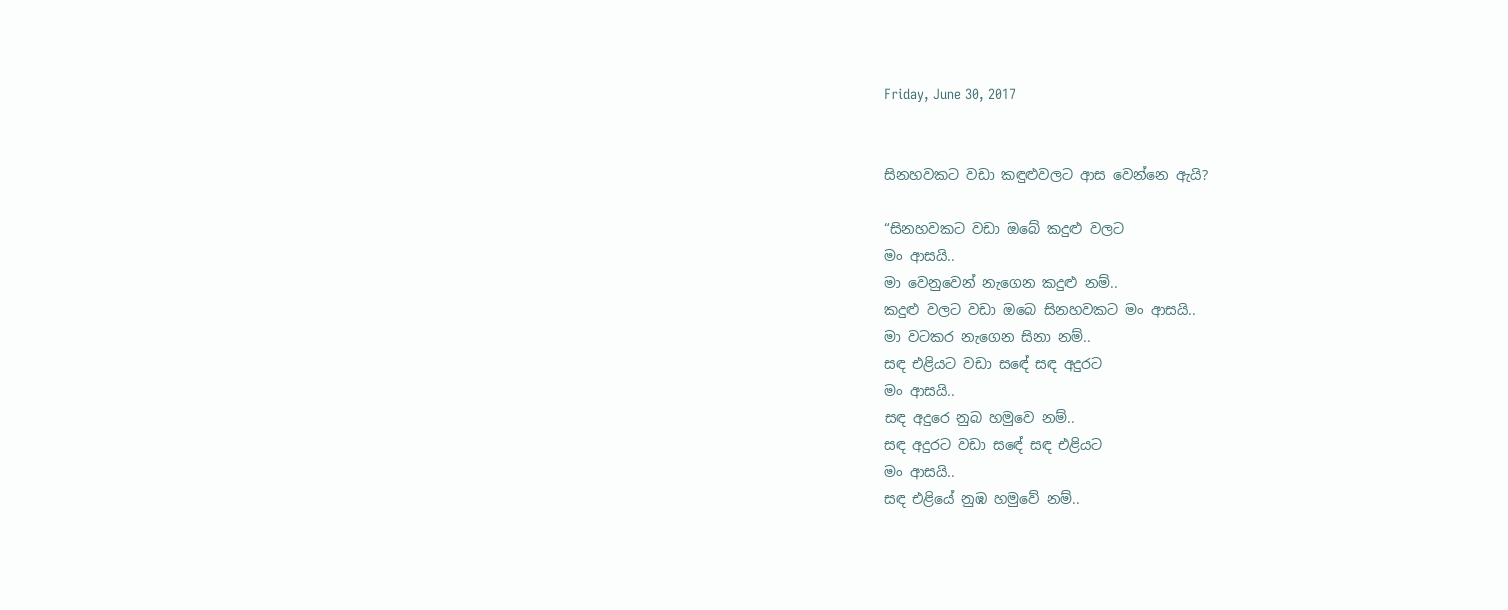Friday, June 30, 2017


සිනහවකට වඩා කඳුළුවලට ආස වෙන්නෙ ඇයි?

“සිනහවකට වඩා ඔබේ කදුළු වලට
මං ආසයි..
මා වෙනුවෙන් නැගෙන කදුළු නම්..
කදුළු වලට වඩා ඔබෙ සිනහවකට මං ආසයි..
මා වටකර නැගෙන සිනා නම්..
සඳ එළියට වඩා සඳේ සඳ අදුරට
මං ආසයි..
සඳ අදුරෙ නුබ හමුවෙ නම්..
සඳ අදුරට වඩා සඳේ සඳ එළියට
මං ආසයි..
සඳ එළියේ නුඹ හමුවේ නම්..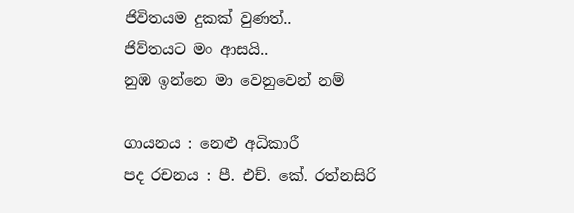ජිවිතයම දුකක් වුණත්..
ජිව්තයට මං ආසයි..
නුඹ ඉන්නෙ මා වෙනුවෙන් නම්

ගායනය : නෙළු අධිකාරී
පද රචනය : පී. එච්. කේ. රත්නසිරි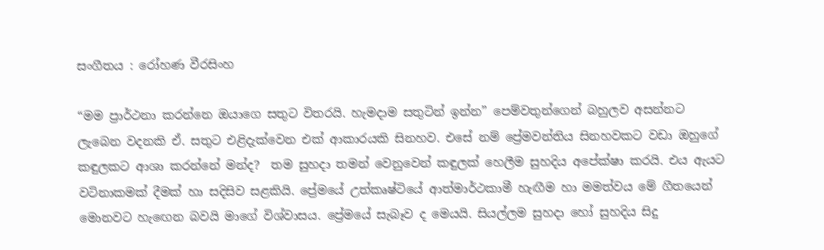සංගීතය : රෝහණ වීරසිංහ

“මම ප්‍රාර්ථනා කරන්නෙ ඔයාගෙ සතුට විතරයි. හැමදාම සතුටින් ඉන්න” පෙම්වතුන්ගෙන් බහුලව අසන්නට ලැබෙන වදනකි ඒ. සතුට එළිදැක්වෙන එක් ආකාරයකි සිනහව. එසේ නම් ප්‍රේමවන්තිය සිනහවකට වඩා ඔහුගේ කඳුලකට ආශා කරන්නේ මන්ද?  තම සුහදා තමන් වෙනුවෙන් කඳුලක් හෙලීම සුහදිය අපේක්ෂා කරයි. එය ඇයට වටිනාකමක් දීමක් හා සදිසිව සළකියි. ප්‍රේමයේ උත්කෘෂ්ටියේ ආත්මාර්ථකාමී හැඟීම හා මමත්වය මේ ගීතයෙන් මොනවට හැඟෙන බවයි මාගේ විශ්වාසය. ප්‍රේමයේ සැබෑව ද මෙයයි. සියල්ලම සුහදා හෝ සුහදිය සිදු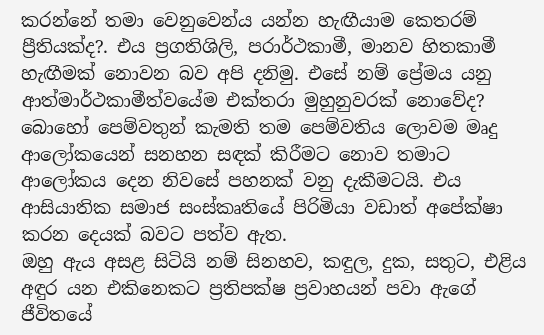කරන්නේ තමා වෙනුවෙන්ය යන්න හැඟීයාම කෙතරම් ප්‍රීතියක්ද?. එය ප්‍රගතිශිලි, පරාර්ථකාමී, මානව හිතකාමී හැඟීමක් නොවන බව අපි දනිමු. එසේ නම් ප්‍රේමය යනු ආත්මාර්ථකාමීත්වයේම එක්තරා මුහුනුවරක් නොවේද? බොහෝ පෙම්වතුන් කැමති තම පෙම්වතිය ලොවම මෘදු ආලෝකයෙන් සනහන සඳක් කිරීමට නොව තමාට ආලෝකය දෙන නිවසේ පහනක් වනු දැකීමටයි. එය ආසියාතික සමාජ සංස්කෘතියේ පිරිමියා වඩාත් අපේක්ෂා කරන දෙයක් බවට පත්ව ඇත.
ඔහු ඇය අසළ සිටියි නම් සිනහව, කඳුල, දුක, සතුට, එළිය අඳුර යන එකිනෙකට ප්‍රතිපක්ෂ ප්‍රවාහයන් පවා ඇගේ ජීවිතයේ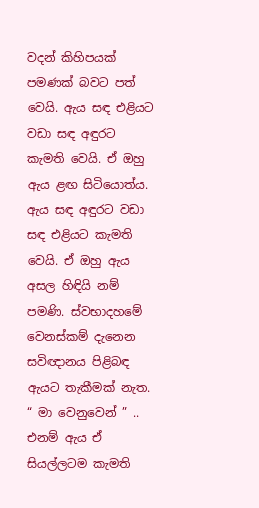වදන් කිහිපයක් පමණක් බවට පත් වෙයි. ඇය සඳ එළියට වඩා සඳ අඳුරට කැමති වෙයි. ඒ ඔහු ඇය ළඟ සිටියොත්ය. ඇය සඳ අඳුරට වඩා සඳ එළියට කැමති වෙයි. ඒ ඔහු ඇය අසල හිඳියි නම් පමණි. ස්වභාදහමේ වෙනස්කම් දැනෙන සවිඥානය පිළිබඳ ඇයට තැකීමක් නැත. “ මා වෙනුවෙන් ” .. එනම් ඇය ඒ සියල්ලටම කැමති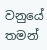වනුයේ තමන්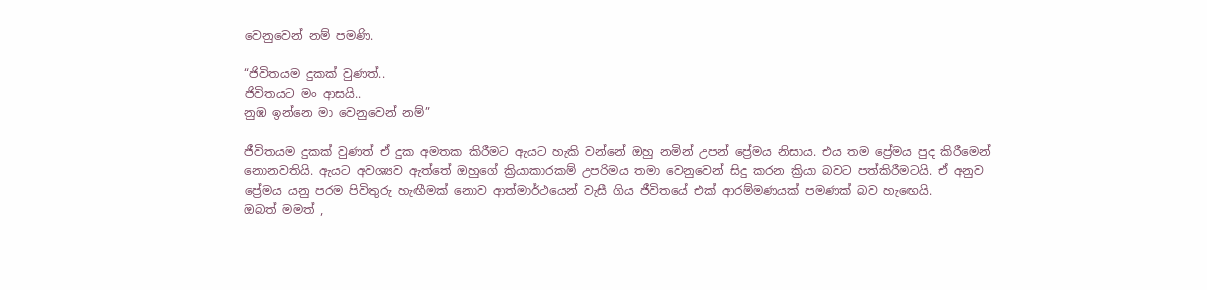වෙනුවෙන් නම් පමණි.

“ජිවිතයම දුකක් වුණත්..
ජිවිතයට මං ආසයි..
නුඹ ඉන්නෙ මා වෙනුවෙන් නම්”

ජීවිතයම දුකක් වුණත් ඒ දුක අමතක කිරීමට ඇයට හැකි වන්නේ ඔහු නමින් උපන් ප්‍රේමය නිසාය. එය තම ප්‍රේමය පුද කිරීමෙන් නොනවතියි. ඇයට අවශ්‍යව ඇත්තේ ඔහුගේ ක්‍රියාකාරකම් උපරිමය තමා වෙනුවෙන් සිදු කරන ක්‍රියා බවට පත්කිරීමටයි. ඒ අනුව ප්‍රේමය යනු පරම පිවිතුරු හැඟීමක් නොව ආත්මාර්ථයෙන් වැසී ගිය ජීවිතයේ එක් ආරම්මණයක් පමණක් බව හැඟෙයි.
ඔබත් මමත් ,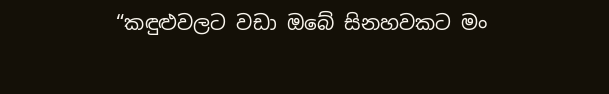“කඳුළුවලට වඩා ඔබේ සිනහවකට මං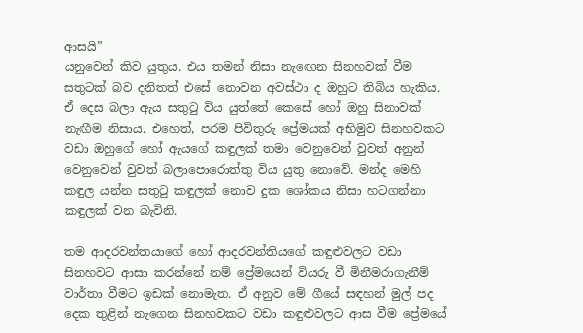ආසයි”
යනුවෙන් කිව යුතුය. එය තමන් නිසා නැඟෙන සිනහවක් වීම සතුටක් බව දනිතත් එසේ නොවන අවස්ථා ද ඔහුට තිබිය හැකිය. ඒ දෙස බලා ඇය සතුටු විය යුත්තේ කෙසේ හෝ ඔහු සිනාවක් නැඟීම නිසාය. එහෙත්, පරම පිවිතුරු ප්‍රේමයක් අභිමුව සිනහවකට වඩා ඔහුගේ හෝ ඇයගේ කඳුලක් තමා වෙනුවෙන් වුවත් අනුන් වෙනුවෙන් වුවත් බලාපොරොත්තු විය යුතු නොවේ. මන්ද මෙහි කඳුල යන්න සතුටු කඳුලක් නොව දුක ශෝකය නිසා හටගන්නා කඳුලක් වන බැවිනි.

තම ආදරවන්තයාගේ හෝ ආදරවන්තියගේ කඳුළුවලට වඩා සිනහවට ආසා කරන්නේ නම් ප්‍රේමයෙන් වියරු වී මිනීමරාගැනීම් වාර්තා වීමට ඉඩක් නොමැත. ඒ අනුව මේ ගීයේ සඳහන් මුල් පද දෙක තුළින් නැගෙන සිනහවකට වඩා කඳුළුවලට ආස වීම ප්‍රේමයේ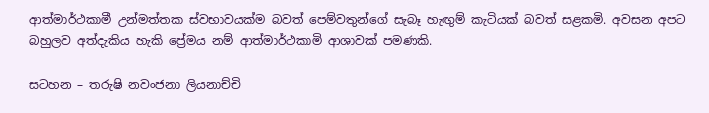ආත්මාර්ථකාමී උන්මත්තක ස්වභාවයක්ම බවත් පෙම්වතුන්ගේ සැබෑ හැඟුම් කැටියක් බවත් සළකමි. අවසන අපට බහුලව අත්දැකිය හැකි ප්‍රේමය නම් ආත්මාර්ථකාමි ආශාවක් පමණකි.

සටහන – තරුෂි නවංජනා ලියනාච්චි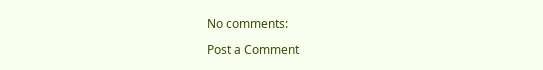No comments:

Post a Comment